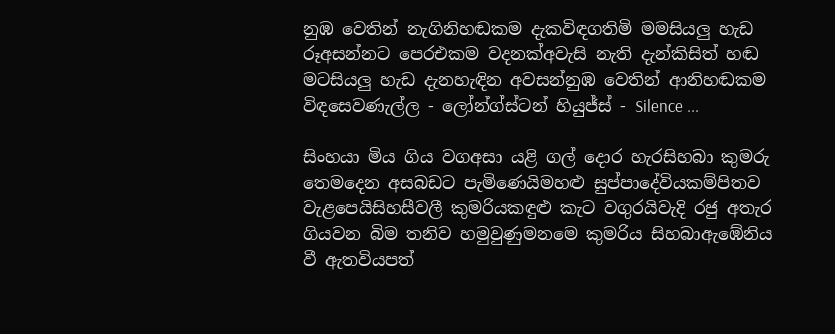නුඹ වෙතින් නැගිනිහඬකම දැකවිඳගතිමි මමසියලු හැඩ රූඅසන්නට පෙරඑකම වදනක්අවැසි නැති දැන්කිසිත් හඬ මටසියලු හැඩ දැනහැඳින අවසන්නුඹ වෙතින් ආනිහඬකම විඳසෙවණැල්ල - ලෝන්ග්ස්ටන් හියුජ්ස් - Silence ...

සිංහයා මිය ගිය වගඅසා යළි ගල් දොර හැරසිහබා කුමරු තෙමදෙන අසබඩට පැමිණෙයිමහළු සුප්පාදේවියකම්පිතව වැළපෙයිසිහසීවලී කුමරියකඳුළු කැට වගුරයිවැදි රජු අතැර ගියවන බිම තනිව හමුවුණුමනමෙ කුමරිය සිහබාඇඹේනිය වී ඇතවියපත්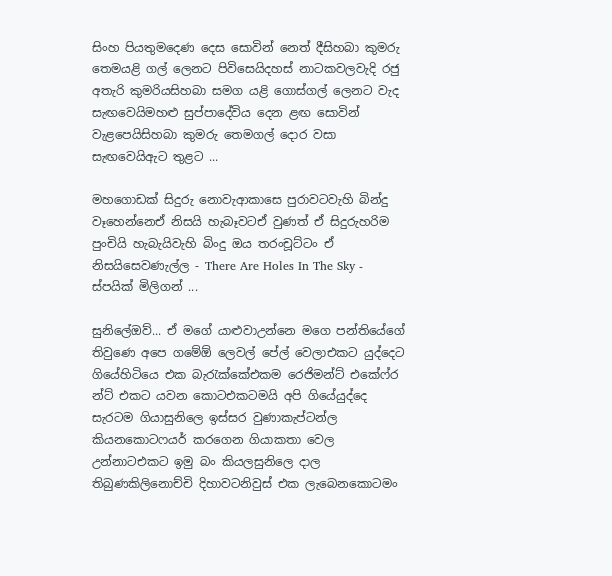සිංහ පියතුමදෙණ දෙස සොවින් නෙත් දීසිහබා කුමරු තෙමයළි ගල් ලෙනට පිවිසෙයිදහස් නාටකවලවැදි රජු අතැරි කුමරියසිහබා සමග යළි ගොස්ගල් ලෙනට වැද සැඟවෙයිමහළු සුප්පාදේවිය දෙන ළඟ සොවින් වැළපෙයිසිහබා කුමරු තෙමගල් දොර වසා සැඟවෙයිඇට තුළට ...

මහගොඩක් සිදුරු නොවැආකාසෙ පුරාවටවැහි බින්දු වෑහෙන්නෙඒ නිසයි හැබෑවටඒ වුණත් ඒ සිදුරුහරිම පුංචියි හැබැයිවැහි බිංදු ඔය තරංචූට්ටං ඒ නිසයිසෙවණැල්ල - There Are Holes In The Sky - ස්පයික් මිලිගන් ...

සුනිලේඔව්... ඒ මගේ යාළුවාඋන්නෙ මගෙ පන්තියේගේ තිවුණෙ අපෙ ගමේඕ ලෙවල් පේල් වෙලාඑකට යුද්දෙට ගියේහිටියෙ එක බැරැක්කේඑකම රෙජිමන්ට් එකේෆ්ර න්ට් එකට යවන කොටඑකටමයි අපි ගියේ‍යුද්දෙ සැරටම ගියාසුනිලෙ ඉස්සර වුණාකැප්ටන්ල කියනකොටෆයර් කරගෙන ගියාකතා වෙල උන්නාටඑකට ඉමු බං කියලසුනිලෙ දාල තිබුණකිලිනොච්චි දිහාවටනිවුස් එක ලැබෙනකොටමං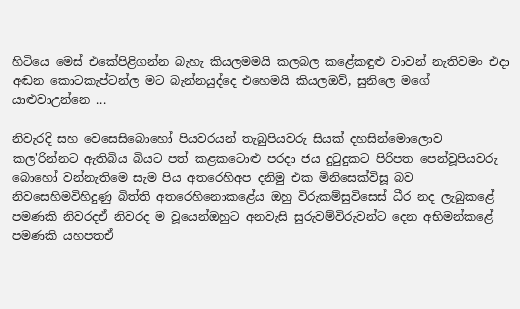හිටියෙ මෙස් එකේපිළිගන්න බැහැ කියලමමයි කලබල කළේකඳුළු වාවන් නැතිවමං එදා අඬන කොටකැප්ටන්ල මට බැන්නයුද්දෙ එහෙමයි කියලඔව්, සුනිලෙ මගේ යාළුවාඋන්නෙ ...

නිවැරදි සහ වෙසෙසිබොහෝ පියවරයන් තැබුපියවරු සියක් දහසින්මොලොව කල'රින්නට ඇතිබිය බියට පත් කළකටොළු පරදා ජය දුටුදුකට පිරිපත පෙන්වූපියවරු බොහෝ වන්නැතිමෙ සැම පිය අතරෙහිඅප දනිමු එක මිනිසෙක්විසූ බව නිවසෙහිමවිහිදුණු බිත්ති අතරෙහිනොකළේය ඔහු විරුකම්සුවිසෙස් ධීර නද ලැබුකළේ පමණකි නිවරදඒ නිවරද ම වූයෙන්ඔහුට අනවැසි සුරුවම්විරුවන්ට දෙන අභිමන්කළේ පමණකි යහපතඒ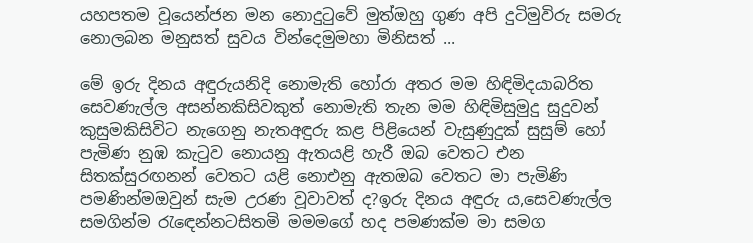යහපතම වූයෙන්ජන මන නොදුටුවේ මුත්ඔහු ගුණ අපි දුටිමුවිරු සමරු නොලබන මනුසත් සුවය වින්දෙමුමහා මිනිසත් ...

මේ ඉරු දිනය අඳුරුයනිදි නොමැති හෝරා අතර මම හිඳිමිදයාබරිත සෙවණැල්ල අසන්නකිසිවකුත් නොමැති තැන මම හිඳිමිසුමුදු සුදුවන් කුසුමකිසිවිට නැගෙනු නැතඅඳුරු කළ පිළියෙන් වැසුණුදුක් සුසුම් හෝ පැමිණ නුඹ කැටුව නොයනු ඇතයළි හැරී ඔබ වෙතට එන සිතක්සුරඟනන් වෙතට යළි නොඑනු ඇතඔබ වෙතට මා පැමිණි පමණින්මඔවුන් සැම උරණ වූවාවත් ද?ඉරු දිනය අඳුරු ය,සෙවණැල්ල සමගින්ම රැඳෙන්නටසිතමි මමමගේ හද පමණක්ම මා සමග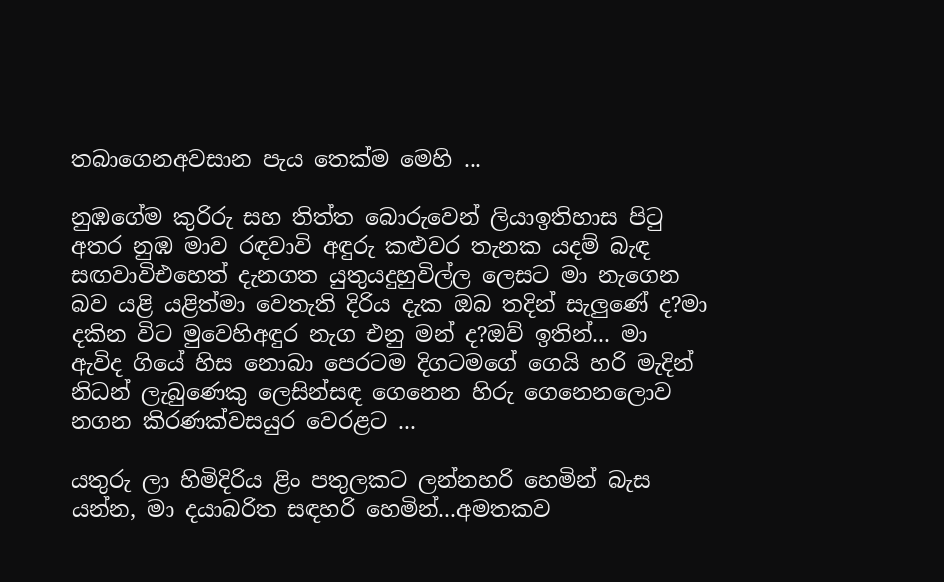තබාගෙනඅවසාන පැය තෙක්ම මෙහි ...

නුඹගේම කුරිරු සහ තිත්ත බොරුවෙන් ලියාඉතිහාස පිටු අතර නුඹ මාව රඳවාවි අඳුරු කළුවර තැනක යදම් බැඳ සඟවාවිඑහෙත් දැනගත යුතුයදුහුවිල්ල ලෙසට මා නැගෙන බව යළි යළිත්මා වෙතැති දිරිය දැක ඔබ තදින් සැලුණේ ද?මා දකින විට මුවෙහිඅඳුර නැග එනු මන් ද?ඔව් ඉතින්... මා ඇවිද ගියේ හිස නොබා පෙරටම දිගටමගේ ගෙයි හරි මැදින් නිධන් ලැබුණෙකු ලෙසින්සඳ ගෙනෙන හිරු ගෙනෙනලොව නගන කිරණක්වසයුර වෙරළට ...

යතුරු ලා හිමිදිරිය ළිං පතුලකට ලන්නහරි හෙමින් බැස යන්න, මා දයාබරිත සඳහරි හෙමින්...අමතකව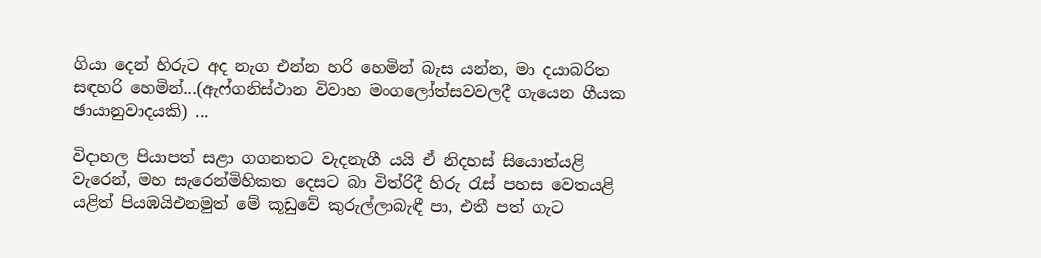ගියා දෙන් හිරුට අද නැග එන්න හරි හෙමින් බැස යන්න, මා දයාබරිත සඳහරි හෙමින්...(ඇෆ්ගනිස්ථාන විවාහ මංගලෝත්සවවලදී ගැයෙන ගීයක ඡායානුවාදයකි) ...

විදාහල පියාපත් සළා ගගනතට වැදනැගී යයි ඒ නිදහස් සියොත්යළි වැරෙන්, මහ සැරෙන්මිහිකත දෙසට බා විත්රිදී හිරු රැස් පහස වෙතයළි යළිත් පියඹයිඑනමුත් මේ කූඩුවේ කුරුල්ලාබැඳී පා, එතී පත් ගැට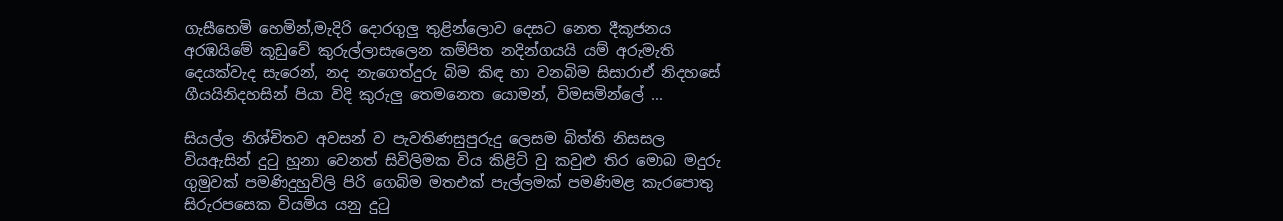ගැසීහෙමි හෙමින්,මැදිරි දොරගුලු තුළින්ලොව දෙසට නෙත දීකූජනය අරඹයිමේ කූඩුවේ කුරුල්ලාසැලෙන කම්පිත නදින්ගයයි යම් අරුමැති දෙයක්වැද සැරෙන්, නද නැගෙත්දුරු බිම කිඳ හා වනබිම සිසාරාඒ නිදහසේ ගීයයිනිදහසින් පියා විදි කුරුලු තෙමනෙත යොමන්, විමසමින්ලේ ...

සියල්ල නිශ්චිතව අවසන් ව පැවතිණසුපුරුදු ලෙසම බිත්ති නිසසල වියඇසින් දුටු හූනා වෙනත් සිවිලිමක විය කිළිටි වු කවුළු තිර මොබ මදුරු ගුමුවක් පමණිදුහුවිලි පිරි ගෙබිම මතඑක් පැල්ලමක් පමණිමළ කැරපොතු සිරුරපසෙක වියමිය යනු දුටු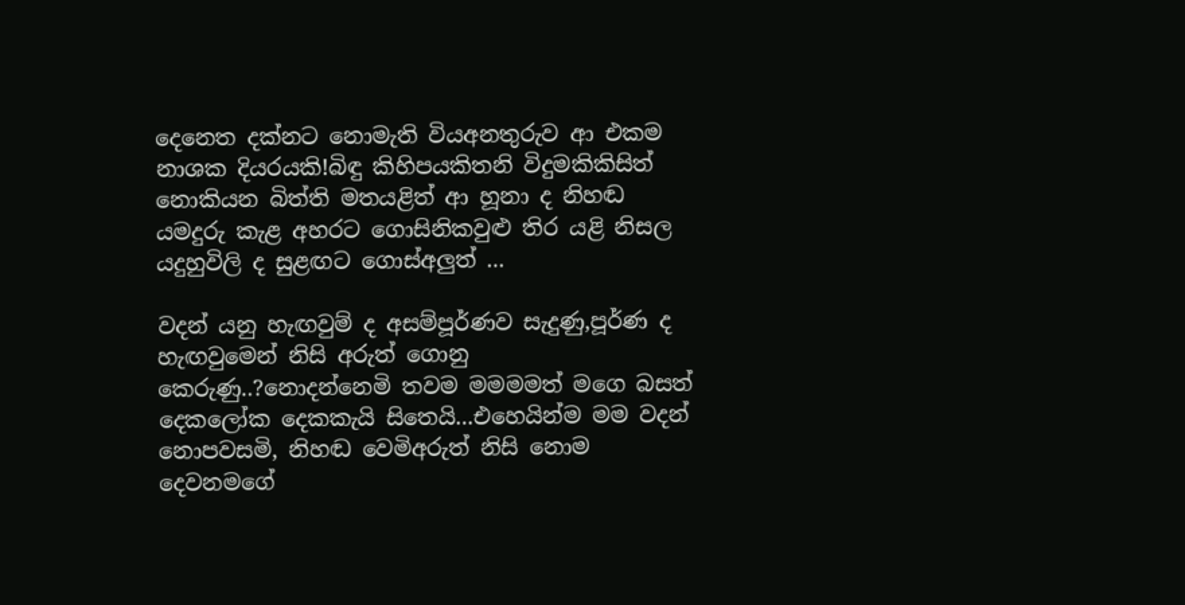දෙනෙත දක්නට නොමැති වියඅනතුරුව ආ එකම නාශක දියරයකි!බිඳු කිහිපයකිතනි විදුමකිකිසිත් නොකියන බිත්ති මතයළිත් ආ හූනා ද නිහඬ යමදුරු කැළ අහරට ගොසිනිකවුළු තිර යළි නිසල යදුහුවිලි ද සුළඟට ගොස්අලුත් ...

වදන් යනු හැඟවුම් ද අසම්පූර්ණව සැදුණු,පූර්ණ ද හැඟවුමෙන් නිසි අරුත් ගොනු කෙරුණු..?නොදන්නෙමි තවම මමමමත් මගෙ බසත් දෙකලෝක දෙකකැයි සිතෙයි...එහෙයින්ම මම වදන් නොපවසමි, නිහඬ වෙමිඅරුත් නිසි නොම දෙවනමගේ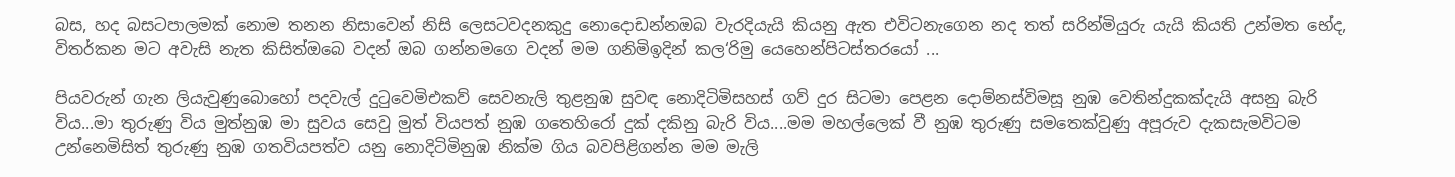බස, හද බසටපාලමක් නොම තනන නිසාවෙන් නිසි ලෙසටවදනකුදු නොදොඩන්නඔබ වැරදියැයි කියනු ඇත එවිටනැගෙන නද තත් සරින්මියුරු යැයි කියති උන්මත භේද, විතර්කන මට අවැසි නැත කිසිත්ඔබෙ වදන් ඔබ ගන්නමගෙ වදන් මම ගනිමිඉදින් කල‘රිමු යෙහෙන්පිටස්තරයෝ ...

පියවරුන් ගැන ලියැවුණුබොහෝ පදවැල් දුටුවෙමිඑකව් සෙවනැලි තුළනුඹ සුවඳ නොදිටිමිසහස් ගව් දුර සිටමා පෙළන දොම්නස්විමසූ නුඹ වෙතින්දුකක්දැයි අසනු බැරි විය...මා තුරුණු විය මුත්නුඹ මා සුවය සෙවු මුත් වියපත් නුඹ ගතෙහිරෝ දුක් දකිනු බැරි විය....මම මහල්ලෙක් වී නුඹ තුරුණු සමතෙක්වුණු අපූරුව දැකසැමවිටම උන්නෙමිසිත් තුරුණු නුඹ ගතවියපත්ව යනු නොදිටිමිනුඹ නික්ම ගිය බවපිළිගන්න මම මැලි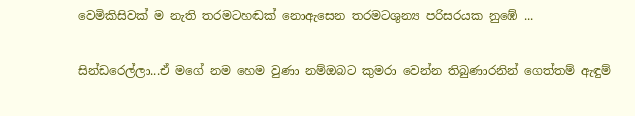වෙමිකිසිවක් ම නැති තරමටහඬක් නොඇසෙන තරමටශුන්‍ය පරිසරයක නුඹේ ...

සින්ඩරෙල්ලා...ඒ මගේ නම හෙම වුණා නම්ඔබට කුමරා වෙන්න තිබුණාරනින් ගෙත්තම් ඇඳුම්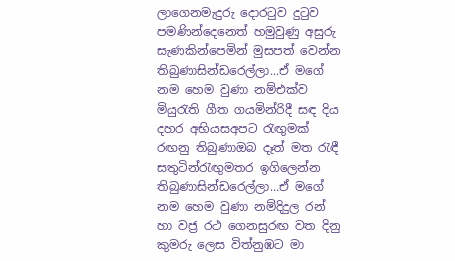ලාගෙනමැදුරු දොරටුව දුටුව පමණින්දෙනෙත් හමුවුණු අසුරු සැණකින්පෙමින් මුසපත් වෙන්න තිබුණාසින්ඩරෙල්ලා...ඒ මගේ නම හෙම වුණා නම්එක්ව මියුරැති ගීත ගයමින්රිදී සඳ දිය දහර අභියසඅපට රැඟුමක් රඟනු තිබුණාඔබ දෑත් මත රැඳී සතුටින්රැඟුමතර ඉගිලෙන්න තිබුණාසින්ඩරෙල්ලා...ඒ මගේ නම හෙම වුණා නම්දිදුල රන් හා වජ්‍ර රථ ගෙනසුරඟ වත දිනු කුමරු ලෙස විත්නුඹට මා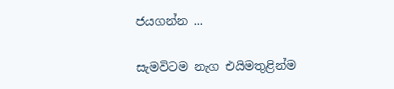ජයගන්න ...

සැමවිටම නැග එයිමතුළින්ම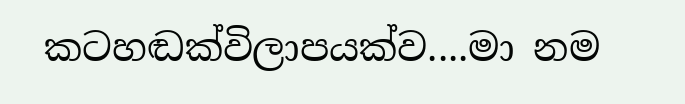කටහඬක්විලාපයක්ව....මා නම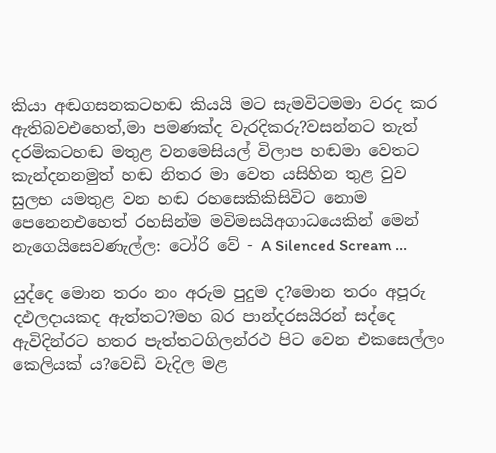කියා අඬගසනකටහඬ කියයි මට සැමවිටමමා වරද කර ඇතිබවඑහෙත්,මා පමණක්ද වැරදිකරු?වසන්නට තැත් දරමිකටහඬ මතුළ වනමෙසියල් විලාප හඬමා වෙතට කැන්දනනමුත් හඬ නිතර මා වෙත යසිහින තුළ වුව සුලභ යමතුළ වන හඬ රහසෙකිකිසිවිට නොම පෙනෙනඑහෙත් රහසින්ම මවිමසයිඅගාධයෙකින් මෙන් නැගෙයිසෙවණැල්ල: ටෝරි වේ - A Silenced Scream ...

යුද්දෙ මොන තරං නං අරුම පුදුම ද?මොන තරං අපූරු දඵලදායකද ඇත්තට?මහ බර පාන්දරසයිරන් සද්දෙ ඇවිදින්රට හතර පැත්තටගිලන්රථ පිට වෙන එකසෙල්ලං කෙලියක් ය?වෙඩි වැදිල මළ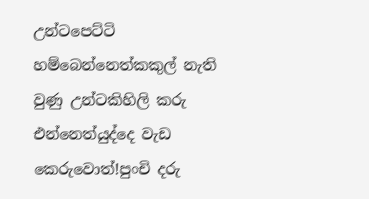උන්ටපෙට්ටි හම්බෙන්නෙත්කකුල් නැති වුණු උන්ටකිහිලි කරු එන්නෙත්යුද්දෙ වැඩ කෙරුවොත්!පුංචි දරු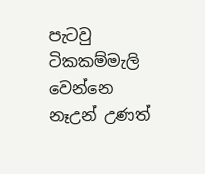පැටවු ටිකකම්මැලි වෙන්නෙ නෑඋන් උණත්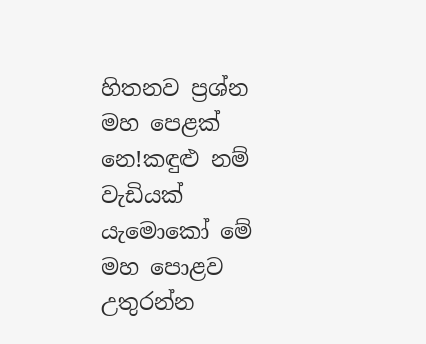හිතනව ප්‍රශ්න මහ පෙළක් නෙ!කඳුළු නම් වැඩියක් යැමොකෝ මේ මහ පොළව උතුරන්න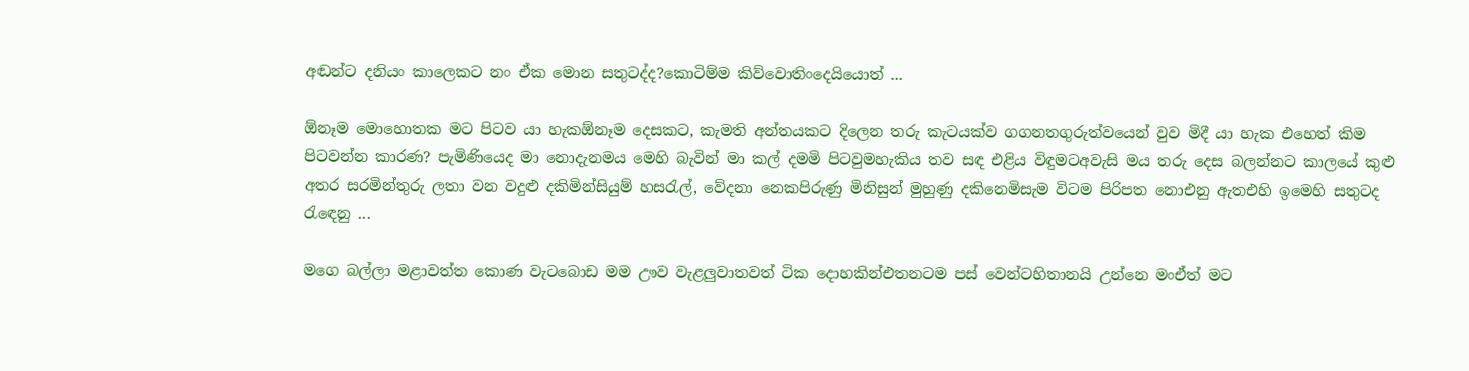අඬන්ට දනියං කාලෙකට නං ඒක මොන සතුටද්ද?කොටිම්ම කිව්වොතිංදෙයියොත් ...

ඕනෑම මොහොතක මට පිටව යා හැකඕනෑම දෙසකට, කැමති අන්තයකට දිලෙන තරු කැටයක්ව ගගනතගුරුත්වයෙන් වුව මිදී යා හැක එහෙත් කිම පිටවන්න කාරණ? පැමිණියෙද මා නොදැනමය මෙහි බැවින් මා කල් දමමි පිටවුමහැකිය තව සඳ එළිය විඳුමටඅවැසි මය තරු දෙස බලන්නට කාලයේ කුළු අතර සරමින්තුරු ලතා වන වදුළු දකිමින්සියුම් හසරැල්, වේදනා නෙකපිරුණු මිනිසුන් මුහුණු දකිනෙමිසැම විටම පිරිපත නොඑනු ඇතඑහි ඉමෙහි සතුටද රැඳෙනු ...

මගෙ බල්ලා මළාවත්ත කොණ වැටබොඩ මම ඌව වැළලුවාතවත් ටික දොහකින්එතනටම පස් වෙන්ටහිතානයි උන්නෙ මංඒත් ම‍ට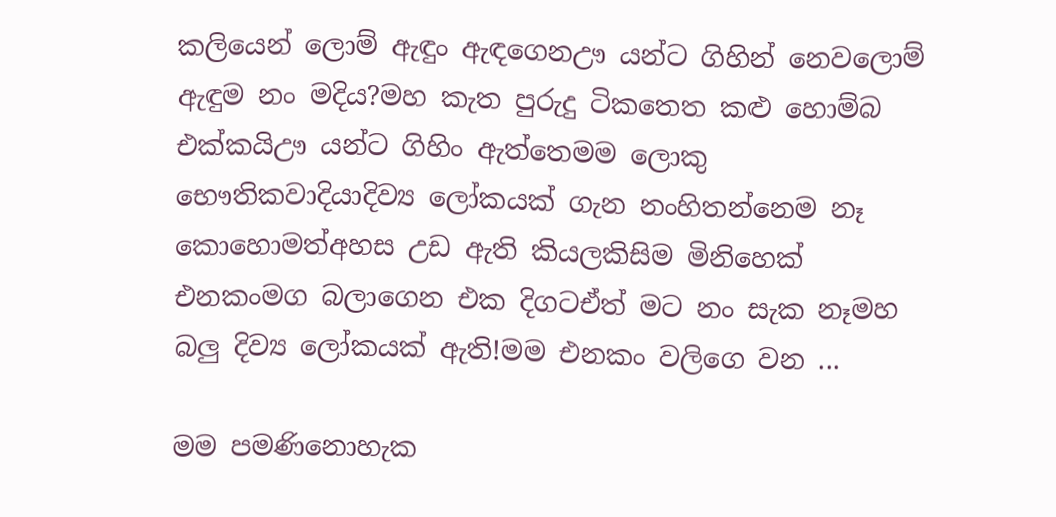කලියෙන් ලොම් ඇඳුං ඇඳගෙනඌ යන්ට ගිහින් නෙවලොම් ඇඳුම නං මදිය?මහ කැත පුරුදු ‍ටිකතෙත කළු හොම්බ එක්කයිඌ යන්ට ගිහිං ඇත්තෙමම ලොකු භෞතිකවාදියාදිව්‍ය ලෝකයක් ගැන නංහිතන්නෙම නෑ කොහොමත්අහස උඩ ඇති කියලකිසිම මිනිහෙක් එනකංමග බලාගෙන එක දිගටඒත් ම‍ට නං සැක නෑමහ බලු දිව්‍ය ලෝකයක් ඇති!මම එනකං වලිගෙ වන ...

මම පමණිනොහැක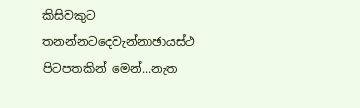කිසිවකුට තනන්නටදෙවැන්නාඡායස්ථ පි‍ටපතකින් මෙන්...නැත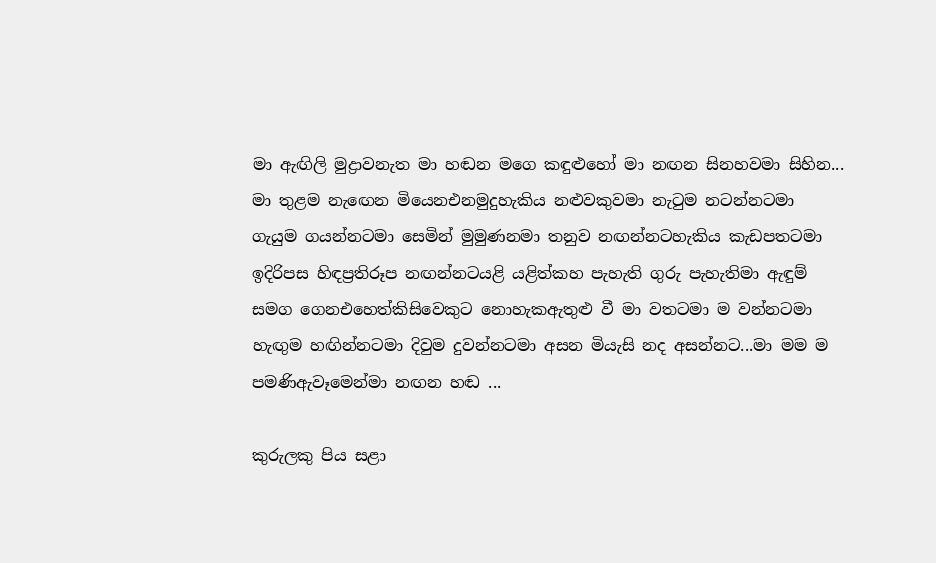මා ඇඟිලි මුද්‍රාවනැත මා හඬන මගෙ කඳුළුහෝ මා නඟන සිනහවමා සිහින... මා තුළම නැ‍‍ඟෙන මියෙනඑනමුදුහැකිය නළුවකුවමා නැටුම නටන්න‍ටමා ගැයුම ගයන්නටමා සෙමින් මුමුණනමා තනුව නඟන්න‍ටහැකිය කැඩපතටමා ඉදිරිපස හිඳප්‍රතිරූප නඟන්න‍ටයළි යළිත්කහ පැහැති ගුරු පැහැතිමා ඇඳුම් සමග ගෙනඑහෙත්කිසිවෙකුට නොහැකඇතුළු වී මා වතටමා ම වන්න‍ටමා හැඟුම හඟින්න‍ටමා දිවුම දුවන්න‍ටමා අසන මියැසි නද අසන්න‍ට...මා මම ම පමණිඇවෑමෙන්මා නඟන හඬ ...

කුරුලකු පිය සළා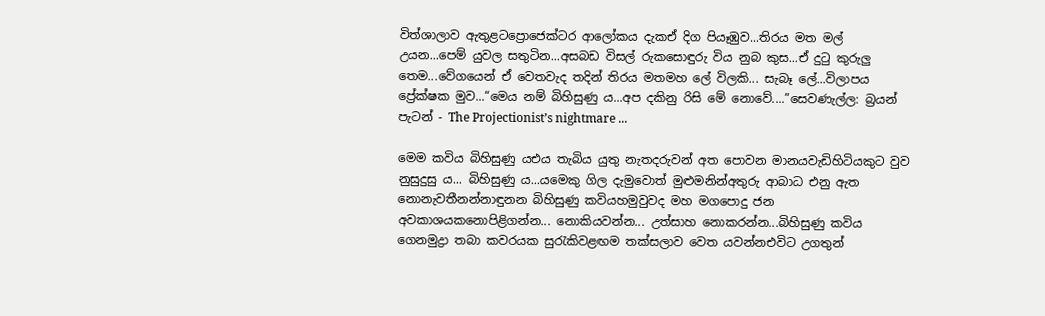විත්ශාලාව ඇතුළ‍ටප්‍රොජෙක්ටර ආලෝකය දැකඒ දිග පියෑඹුව...තිරය මත මල් උයන...පෙම් යුවල සතුටින...අසබඩ විසල් රුකසොඳුරු විය නුබ කුස...ඒ දුටු කුරුලු තෙම...වේගයෙන් ඒ වෙතවැද තදින් තිරය මතමහ ලේ විලකි... සැබෑ ලේ...විලාපය ප්‍රේක්ෂක මුව...“මෙය නම් බිහිසුණු ය...අප දකිනු රිසි මේ නොවේ....”සෙවණැල්ල: බ්‍රයන් පැටන් - The Projectionist’s nightmare ...

මෙ‍ම කවිය බිහිසුණු යඑය තැබිය යුතු නැතදරුවන් අත පොවන මානයවැඩිහිටියකුට වුව නුසුදුසු ය... බිහිසුණු ය...යමෙකු ගිල දැමුවොත් මුළුමනින්අතුරු ආබාධ එනු ඇත නොනැවතී‍නන්නාඳුනන බිහිසුණු කවියහමුවුවද මහ මගපොදු ජන අවකාශයකනොපිළිගන්න... නොකියවන්න... උත්සාහ නොකරන්න...බිහිසුණු කවිය ගෙනමුද්‍රා තබා කවරයක සුරැකිවළඟම තක්සලාව වෙත යවන්නඑවිට උගතුන්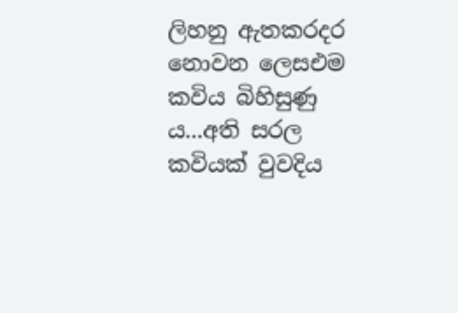ලිහනු ඇතකරදර නොවන ලෙසඑම කවිය බිහිසුණු ය...අති සරල කවියක් වුවදිය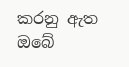කරනු ඇත ඔබේ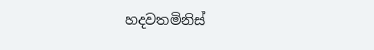හදවතමිනිස්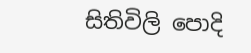සිතිවිලි පොදි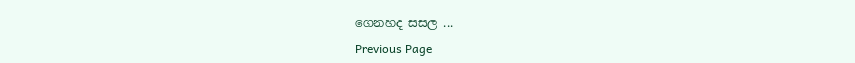ගෙනහද සසල ...

Previous Page